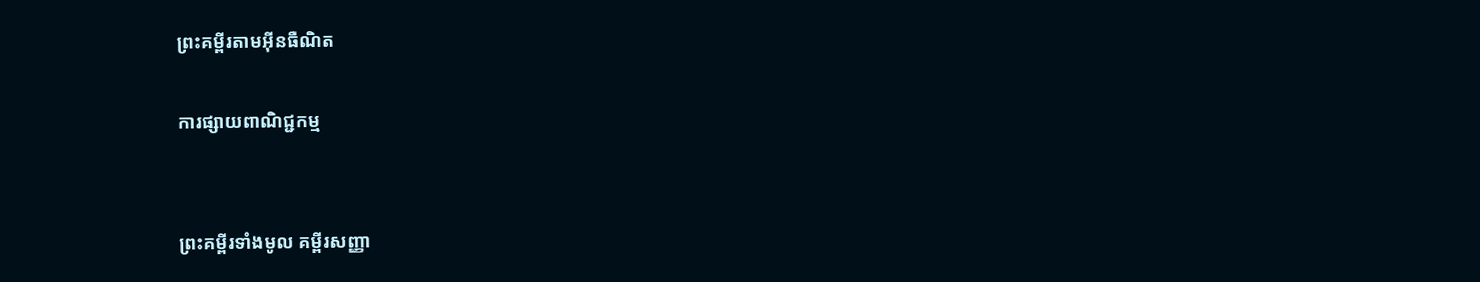ព្រះគម្ពីរតាមអ៊ីនធឺណិត

ការផ្សាយពាណិជ្ជកម្ម


ព្រះគម្ពីរទាំងមូល គម្ពីរសញ្ញា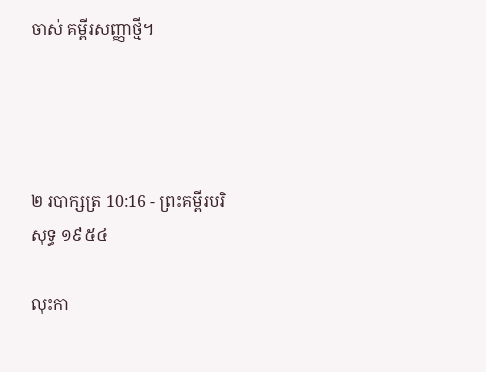ចាស់ គម្ពីរសញ្ញាថ្មី។




២ របា‌ក្សត្រ 10:16 - ព្រះគម្ពីរបរិសុទ្ធ ១៩៥៤

លុះកា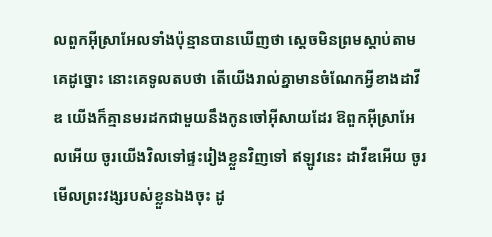លពួកអ៊ីស្រាអែលទាំងប៉ុន្មានបានឃើញថា ស្តេចមិនព្រមស្តាប់តាមគេដូច្នោះ នោះគេទូលតបថា តើយើងរាល់គ្នាមានចំណែកអ្វីខាងដាវីឌ យើងក៏គ្មានមរដកជាមួយនឹងកូនចៅអ៊ីសាយដែរ ឱពួកអ៊ីស្រាអែលអើយ ចូរយើងវិលទៅផ្ទះរៀងខ្លួនវិញទៅ ឥឡូវនេះ ដាវីឌអើយ ចូរមើលព្រះ‌វង្សរបស់ខ្លួនឯងចុះ ដូ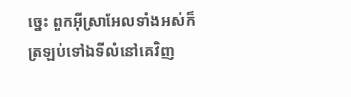ច្នេះ ពួកអ៊ីស្រាអែលទាំងអស់ក៏ត្រឡប់ទៅឯទីលំនៅគេវិញ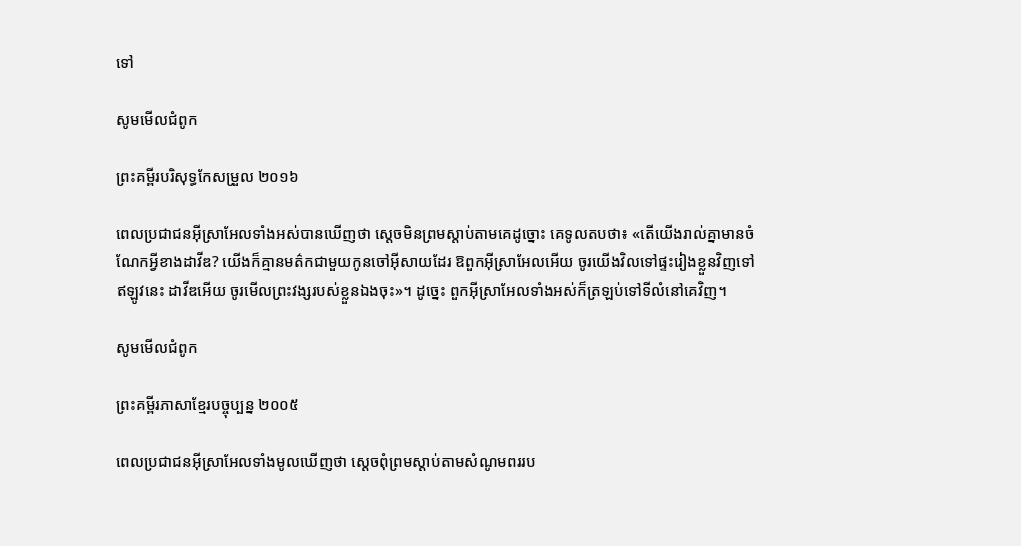ទៅ

សូមមើលជំពូក

ព្រះគម្ពីរបរិសុទ្ធកែសម្រួល ២០១៦

ពេលប្រជាជនអ៊ីស្រា‌អែលទាំងអស់បានឃើញថា ស្តេចមិនព្រមស្តាប់តាមគេដូច្នោះ គេទូលតបថា៖ «តើយើងរាល់គ្នាមានចំណែកអ្វីខាងដាវីឌ? យើងក៏គ្មានមត៌កជា‌មួយកូនចៅអ៊ីសាយដែរ ឱពួកអ៊ីស្រា‌អែលអើយ ចូរយើងវិលទៅផ្ទះរៀងខ្លួនវិញទៅ ឥឡូវនេះ ដាវីឌអើយ ចូរមើលព្រះ‌វង្សរបស់ខ្លួនឯងចុះ»។ ដូច្នេះ ពួកអ៊ីស្រា‌អែលទាំងអស់ក៏ត្រឡប់ទៅទីលំនៅគេវិញ។

សូមមើលជំពូក

ព្រះគម្ពីរភាសាខ្មែរបច្ចុប្បន្ន ២០០៥

ពេលប្រជា‌ជនអ៊ីស្រា‌អែលទាំងមូលឃើញថា ស្ដេចពុំព្រមស្ដាប់តាមសំណូមពររប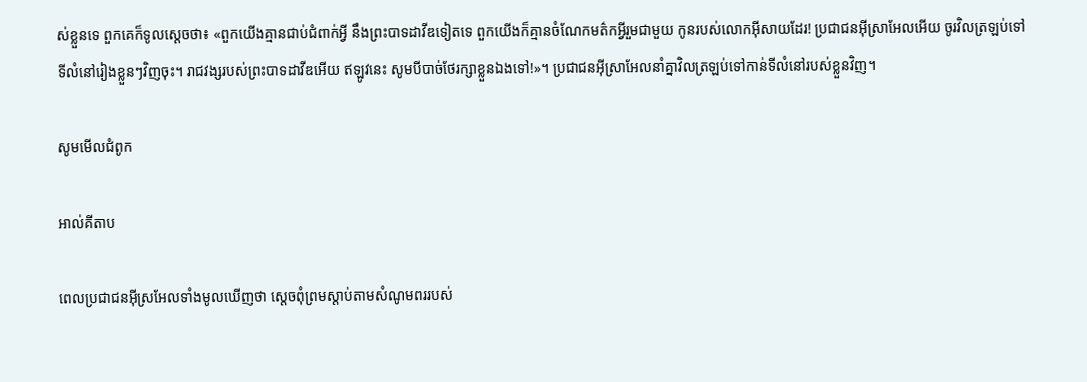ស់ខ្លួនទេ ពួកគេក៏ទូលស្ដេចថា៖ «ពួកយើងគ្មានជាប់ជំពាក់អ្វី នឹងព្រះ‌បាទដាវីឌទៀតទេ ពួកយើងក៏គ្មានចំណែកមត៌កអ្វីរួមជាមួយ កូនរបស់លោកអ៊ីសាយដែរ! ប្រជា‌ជនអ៊ីស្រា‌អែលអើយ ចូរវិលត្រឡប់ទៅទីលំ‌នៅរៀងខ្លួនៗវិញចុះ។ រាជ‌វង្សរបស់ព្រះ‌បាទដាវីឌអើយ ឥឡូវនេះ សូមបីបាច់ថែ‌រក្សាខ្លួនឯងទៅ!»។ ប្រជា‌ជនអ៊ីស្រា‌អែលនាំគ្នាវិលត្រឡប់ទៅកាន់ទីលំ‌នៅរបស់ខ្លួនវិញ។

សូមមើលជំពូក

អាល់គីតាប

ពេលប្រជា‌ជនអ៊ីស្រ‌អែលទាំងមូលឃើញថា ស្តេចពុំព្រមស្តាប់តាមសំណូមពររបស់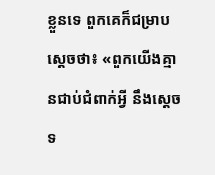ខ្លួនទេ ពួកគេក៏ជម្រាបស្តេចថា៖ «ពួកយើងគ្មានជាប់ជំពាក់អ្វី នឹងស្តេចទ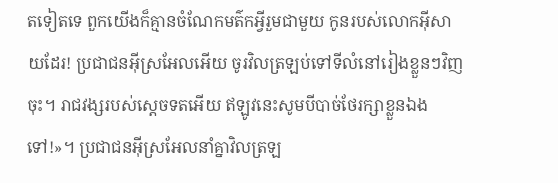តទៀតទេ ពួកយើងក៏គ្មានចំណែកមត៌កអ្វីរួមជាមួយ កូនរបស់លោកអ៊ីសាយដែរ! ប្រជា‌ជនអ៊ីស្រ‌អែលអើយ ចូរវិលត្រឡប់ទៅទីលំ‌នៅរៀងខ្លួនៗវិញចុះ។ រាជ‌វង្សរបស់ស្តេចទតអើយ ឥឡូវនេះសូមបីបាច់ថែរក្សាខ្លួនឯងទៅ!»។ ប្រជា‌ជនអ៊ីស្រ‌អែលនាំគ្នាវិលត្រឡ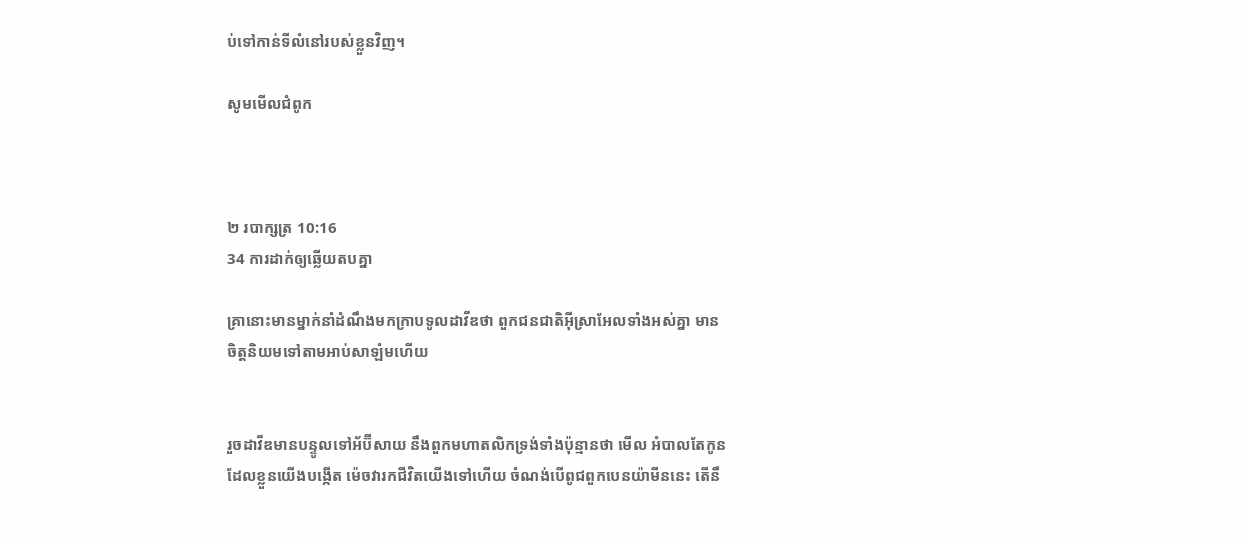ប់ទៅកាន់ទីលំ‌នៅរបស់ខ្លួនវិញ។

សូមមើលជំពូក



២ របា‌ក្សត្រ 10:16
34 ការដាក់ឲ្យឆ្លើយតបគ្នា

គ្រានោះមានម្នាក់នាំដំណឹងមកក្រាបទូលដាវីឌថា ពួកជន‌ជាតិអ៊ីស្រាអែលទាំងអស់គ្នា មានចិត្តនិយមទៅតាមអាប់‌សា‌ឡំមហើយ


រួចដាវីឌមានបន្ទូលទៅអ័ប៊ី‌សាយ នឹងពួកមហា‌តលិកទ្រង់ទាំងប៉ុន្មានថា មើល អំបាលតែកូនដែលខ្លួនយើងបង្កើត ម៉េចវារកជីវិតយើងទៅហើយ ចំណង់បើពូជពួកបេន‌យ៉ាមីននេះ តើនឹ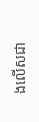ងលើសជា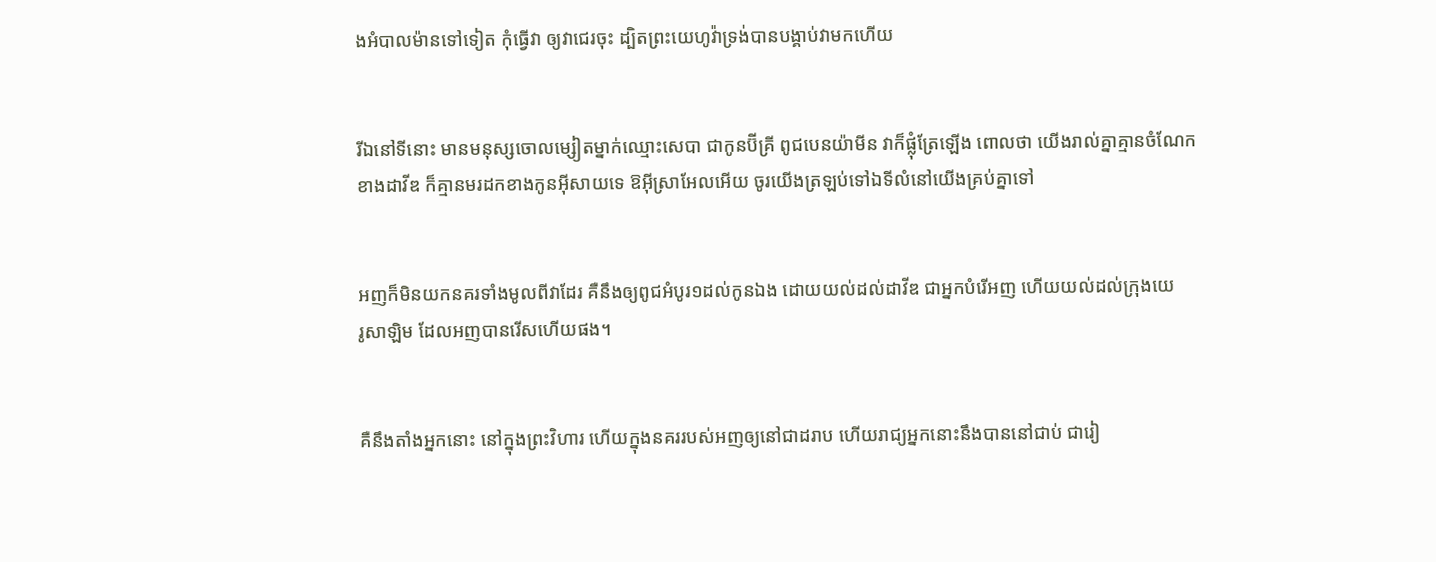ងអំបាល‌ម៉ានទៅទៀត កុំធ្វើវា ឲ្យវាជេរចុះ ដ្បិតព្រះ‌យេហូវ៉ាទ្រង់បានបង្គាប់វាមកហើយ


រីឯនៅទីនោះ មានមនុស្សចោល‌ម្សៀតម្នាក់ឈ្មោះសេបា ជាកូនប៊ីគ្រី ពូជបេន‌យ៉ាមីន វាក៏ផ្លុំត្រែឡើង ពោលថា យើងរាល់គ្នាគ្មានចំណែកខាងដាវីឌ ក៏គ្មានមរដកខាងកូនអ៊ីសាយទេ ឱអ៊ីស្រាអែលអើយ ចូរយើងត្រឡប់ទៅឯទីលំនៅយើងគ្រប់គ្នាទៅ


អញក៏មិនយកនគរទាំងមូលពីវាដែរ គឺនឹងឲ្យពូជអំបូរ១ដល់កូនឯង ដោយយល់ដល់ដាវីឌ ជាអ្នកបំរើអញ ហើយយល់ដល់ក្រុងយេរូ‌សាឡិម ដែលអញបានរើសហើយផង។


គឺនឹងតាំងអ្នកនោះ នៅក្នុងព្រះ‌វិហារ ហើយក្នុងនគររបស់អញឲ្យនៅជាដរាប ហើយរាជ្យអ្នកនោះនឹងបាននៅជាប់ ជារៀ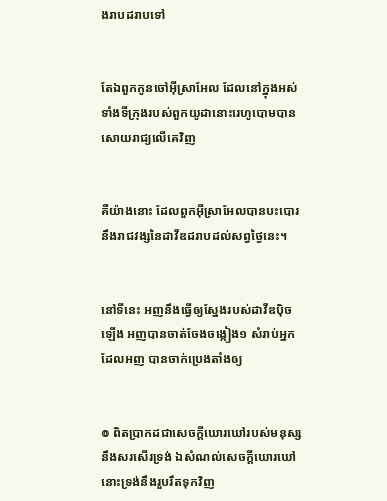ង‌រាបដរាបទៅ


តែឯពួកកូនចៅអ៊ីស្រាអែល ដែលនៅក្នុងអស់ទាំងទីក្រុងរបស់ពួកយូដានោះរេហូ‌បោមបានសោយ‌រាជ្យលើគេវិញ


គឺយ៉ាងនោះ ដែលពួកអ៊ីស្រាអែលបានបះ‌បោរនឹងរាជវង្សនៃដាវីឌដរាបដល់សព្វថ្ងៃនេះ។


នៅទីនេះ អញនឹងធ្វើឲ្យស្នែងរបស់ដាវីឌប៉ិចឡើង អញបានចាត់‌ចែងចង្កៀង១ សំរាប់អ្នកដែលអញ បានចាក់ប្រេងតាំងឲ្យ


៙ ពិតប្រាកដជាសេចក្ដីឃោរ‌ឃៅរបស់មនុស្ស នឹងសរសើរទ្រង់ ឯសំណល់សេចក្ដីឃោរ‌ឃៅ នោះទ្រង់នឹងរួប‌រឹតទុកវិញ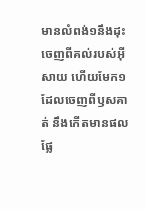មានលំពង់១នឹងដុះចេញពីគល់របស់អ៊ីសាយ ហើយមែក១ ដែលចេញពីឫសគាត់ នឹងកើតមានផលផ្លែ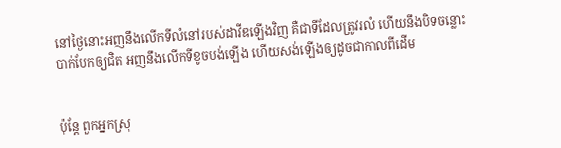នៅថ្ងៃនោះអញនឹងលើកទីលំនៅរបស់ដាវីឌឡើងវិញ គឺជាទីដែលត្រូវរលំ ហើយនឹងបិទចន្លោះបាក់បែកឲ្យជិត អញនឹងលើកទីខូចបង់ឡើង ហើយសង់ឡើងឲ្យដូចជាកាលពីដើម


ប៉ុន្តែ ពួកអ្នកស្រុ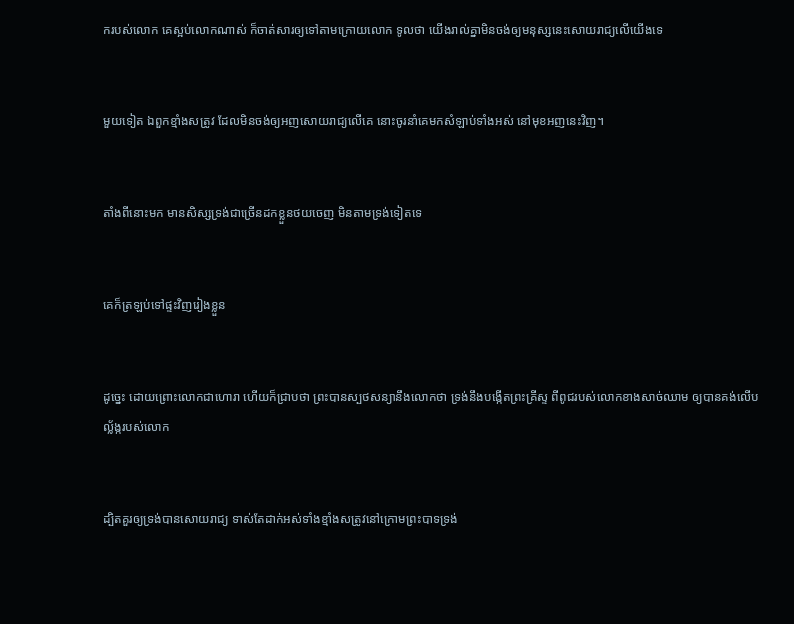ករបស់លោក គេស្អប់លោកណាស់ ក៏ចាត់សារឲ្យទៅតាមក្រោយលោក ទូលថា យើងរាល់គ្នាមិនចង់ឲ្យមនុស្សនេះសោយ‌រាជ្យលើយើងទេ


មួយទៀត ឯពួកខ្មាំងសត្រូវ ដែលមិនចង់ឲ្យអញសោយ‌រាជ្យលើគេ នោះចូរនាំគេមកសំឡាប់ទាំងអស់ នៅមុខអញនេះវិញ។


តាំងពីនោះមក មានសិស្សទ្រង់ជាច្រើនដកខ្លួនថយចេញ មិនតាមទ្រង់ទៀតទេ


គេក៏ត្រឡប់ទៅផ្ទះវិញរៀងខ្លួន


ដូច្នេះ ដោយព្រោះលោកជាហោរា ហើយក៏ជ្រាបថា ព្រះបានស្បថសន្យានឹងលោកថា ទ្រង់នឹងបង្កើតព្រះ‌គ្រីស្ទ ពីពូជរបស់លោកខាងសាច់ឈាម ឲ្យបានគង់លើបល្ល័ង្ករបស់លោក


ដ្បិតគួរឲ្យទ្រង់បានសោយ‌រាជ្យ ទាស់តែដាក់អស់ទាំងខ្មាំងសត្រូវនៅក្រោមព្រះ‌បាទទ្រង់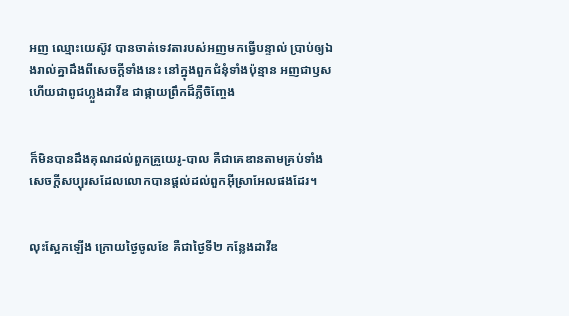អញ ឈ្មោះយេស៊ូវ បានចាត់ទេវតារបស់អញមកធ្វើបន្ទាល់ ប្រាប់ឲ្យឯងរាល់គ្នាដឹងពីសេចក្ដីទាំងនេះ នៅក្នុងពួកជំនុំទាំងប៉ុន្មាន អញជាឫស ហើយជាពូជហ្លួងដាវីឌ ជាផ្កាយព្រឹកដ៏ភ្លឺចិញ្ចែង


ក៏មិនបានដឹងគុណដល់ពួកគ្រួយេរូ-បាល គឺជាគេឌានតាមគ្រប់ទាំងសេចក្ដីសប្បុរសដែលលោកបានផ្តល់ដល់ពួកអ៊ីស្រាអែលផងដែរ។


លុះស្អែកឡើង ក្រោយថ្ងៃចូលខែ គឺជាថ្ងៃទី២ កន្លែងដាវីឌ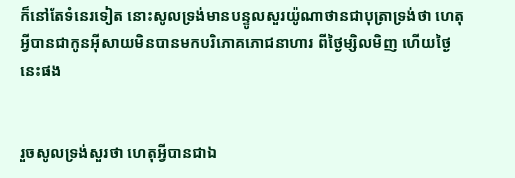ក៏នៅតែទំនេរទៀត នោះសូលទ្រង់មានបន្ទូលសួរយ៉ូណា‌ថានជាបុត្រាទ្រង់ថា ហេតុអ្វីបានជាកូនអ៊ីសាយមិនបានមកបរិភោគភោជ‌នាហារ ពីថ្ងៃម្សិល‌មិញ ហើយថ្ងៃនេះផង


រួចសូលទ្រង់សួរថា ហេតុអ្វីបានជាឯ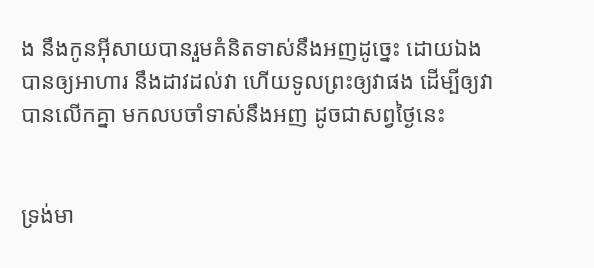ង នឹងកូនអ៊ីសាយបានរួមគំនិតទាស់នឹងអញដូច្នេះ ដោយឯងបានឲ្យអាហារ នឹងដាវដល់វា ហើយទូលព្រះឲ្យវាផង ដើម្បីឲ្យវាបានលើកគ្នា មកលបចាំទាស់នឹងអញ ដូចជាសព្វថ្ងៃនេះ


ទ្រង់មា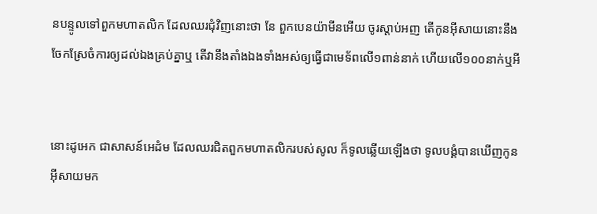នបន្ទូលទៅពួកមហា‌តលិក ដែលឈរជុំវិញនោះថា នែ ពួកបេន‌យ៉ាមីនអើយ ចូរស្តាប់អញ តើកូនអ៊ីសាយនោះនឹងចែកស្រែចំការឲ្យដល់ឯងគ្រប់គ្នាឬ តើវានឹងតាំងឯងទាំងអស់ឲ្យធ្វើជាមេ‌ទ័ពលើ១ពាន់នាក់ ហើយលើ១០០នាក់ឬអី


នោះដូអេក ជាសាសន៍អេដំម ដែលឈរជិតពួកមហា‌តលិករបស់សូល ក៏ទូលឆ្លើយឡើងថា ទូលបង្គំបានឃើញកូនអ៊ីសាយមក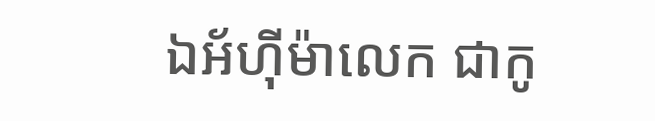ឯអ័ហ៊ី‌ម៉ា‌លេក ជាកូ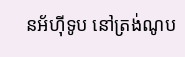នអ័ហ៊ី‌ទូប នៅត្រង់ណូប